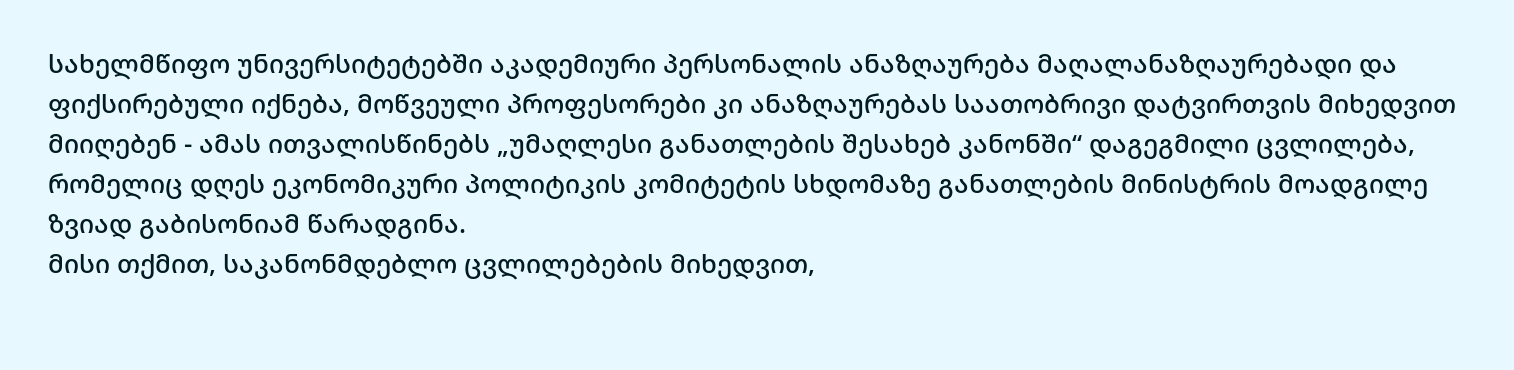სახელმწიფო უნივერსიტეტებში აკადემიური პერსონალის ანაზღაურება მაღალანაზღაურებადი და ფიქსირებული იქნება, მოწვეული პროფესორები კი ანაზღაურებას საათობრივი დატვირთვის მიხედვით მიიღებენ - ამას ითვალისწინებს „უმაღლესი განათლების შესახებ კანონში“ დაგეგმილი ცვლილება, რომელიც დღეს ეკონომიკური პოლიტიკის კომიტეტის სხდომაზე განათლების მინისტრის მოადგილე ზვიად გაბისონიამ წარადგინა.
მისი თქმით, საკანონმდებლო ცვლილებების მიხედვით,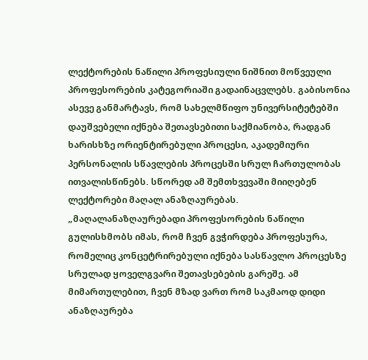ლექტორების ნაწილი პროფესიული ნიშნით მოწვეული პროფესორების კატეგორიაში გადაინაცვლებს. გაბისონია ასევე განმარტავს, რომ სახელმწიფო უნივერსიტეტებში დაუშვებელი იქნება შეთავსებითი საქმიანობა, რადგან ხარისხზე ორიენტირებული პროცესი, აკადემიური პერსონალის სწავლების პროცესში სრულ ჩართულობას ითვალისწინებს. სწორედ ამ შემთხვევაში მიიღებენ ლექტორები მაღალ ანაზღაურებას.
„მაღალანაზღაურებადი პროფესორების ნაწილი გულისხმობს იმას, რომ ჩვენ გვჭირდება პროფესურა, რომელიც კონცეტრირებული იქნება სასწავლო პროცესზე სრულად ყოველგვარი შეთავსებების გარეშე. ამ მიმართულებით, ჩვენ მზად ვართ რომ საკმაოდ დიდი ანაზღაურება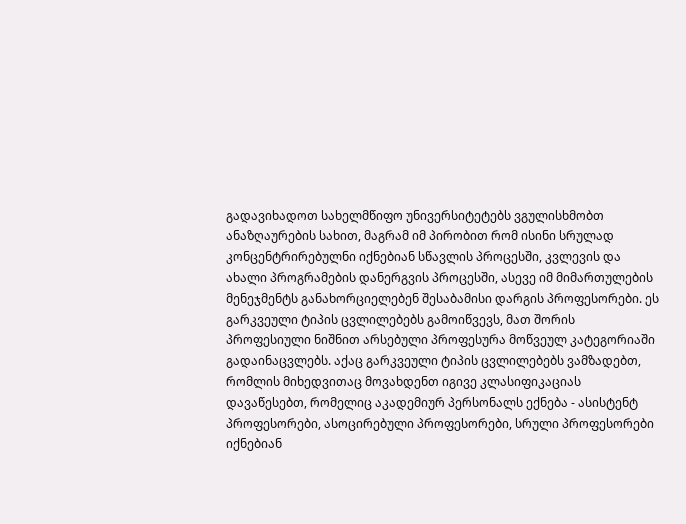გადავიხადოთ სახელმწიფო უნივერსიტეტებს ვგულისხმობთ ანაზღაურების სახით, მაგრამ იმ პირობით რომ ისინი სრულად კონცენტრირებულნი იქნებიან სწავლის პროცესში, კვლევის და ახალი პროგრამების დანერგვის პროცესში, ასევე იმ მიმართულების მენეჯმენტს განახორციელებენ შესაბამისი დარგის პროფესორები. ეს გარკვეული ტიპის ცვლილებებს გამოიწვევს, მათ შორის პროფესიული ნიშნით არსებული პროფესურა მოწვეულ კატეგორიაში გადაინაცვლებს. აქაც გარკვეული ტიპის ცვლილებებს ვამზადებთ, რომლის მიხედვითაც მოვახდენთ იგივე კლასიფიკაციას დავაწესებთ, რომელიც აკადემიურ პერსონალს ექნება - ასისტენტ პროფესორები, ასოცირებული პროფესორები, სრული პროფესორები იქნებიან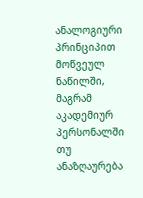ანალოგიური პრინციპით მოწვეულ ნაწილში, მაგრამ აკადემიურ პერსონალში თუ ანაზღაურება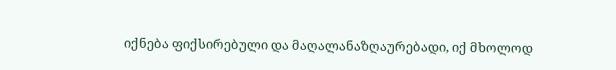იქნება ფიქსირებული და მაღალანაზღაურებადი, იქ მხოლოდ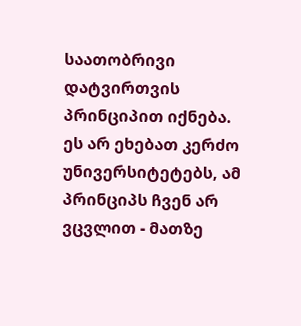საათობრივი დატვირთვის პრინციპით იქნება.
ეს არ ეხებათ კერძო უნივერსიტეტებს, ამ პრინციპს ჩვენ არ ვცვლით - მათზე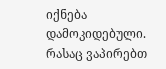იქნება დამოკიდებული. რასაც ვაპირებთ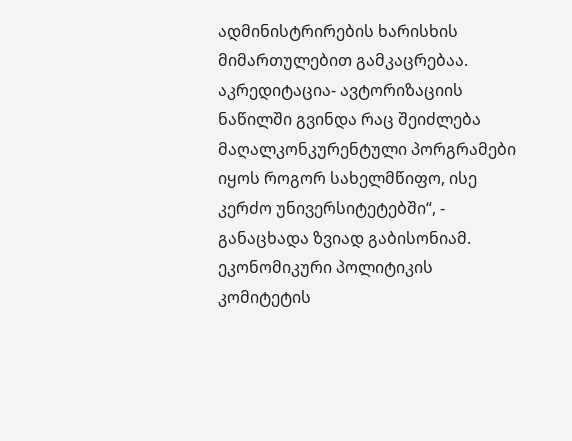ადმინისტრირების ხარისხის მიმართულებით გამკაცრებაა. აკრედიტაცია- ავტორიზაციის ნაწილში გვინდა რაც შეიძლება მაღალკონკურენტული პორგრამები იყოს როგორ სახელმწიფო, ისე კერძო უნივერსიტეტებში“, - განაცხადა ზვიად გაბისონიამ.
ეკონომიკური პოლიტიკის კომიტეტის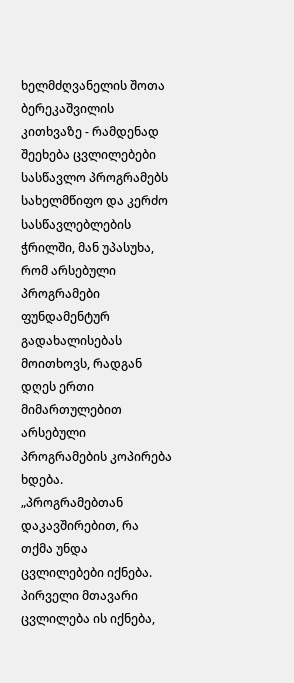ხელმძღვანელის შოთა ბერეკაშვილის კითხვაზე - რამდენად შეეხება ცვლილებები სასწავლო პროგრამებს სახელმწიფო და კერძო სასწავლებლების ჭრილში, მან უპასუხა, რომ არსებული პროგრამები ფუნდამენტურ გადახალისებას მოითხოვს, რადგან დღეს ერთი მიმართულებით არსებული პროგრამების კოპირება ხდება.
„პროგრამებთან დაკავშირებით, რა თქმა უნდა ცვლილებები იქნება. პირველი მთავარი ცვლილება ის იქნება,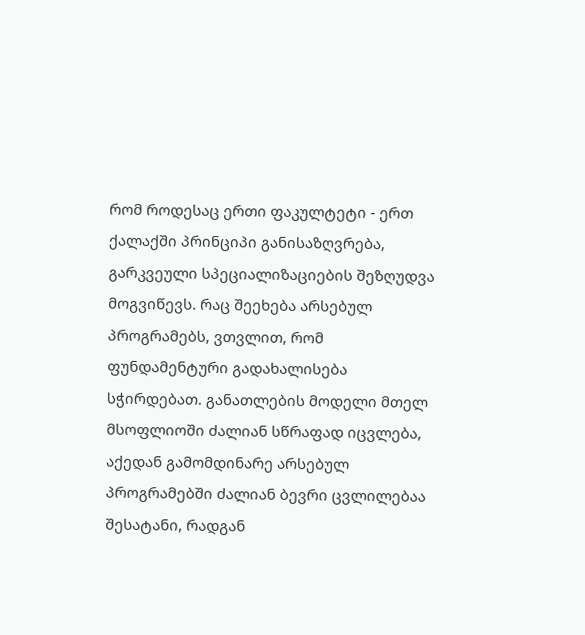რომ როდესაც ერთი ფაკულტეტი - ერთ ქალაქში პრინციპი განისაზღვრება, გარკვეული სპეციალიზაციების შეზღუდვა მოგვიწევს. რაც შეეხება არსებულ პროგრამებს, ვთვლით, რომ ფუნდამენტური გადახალისება სჭირდებათ. განათლების მოდელი მთელ მსოფლიოში ძალიან სწრაფად იცვლება, აქედან გამომდინარე არსებულ პროგრამებში ძალიან ბევრი ცვლილებაა შესატანი, რადგან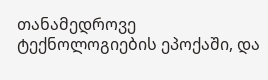თანამედროვე ტექნოლოგიების ეპოქაში, და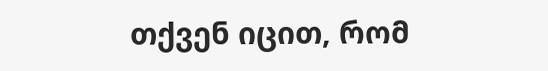თქვენ იცით, რომ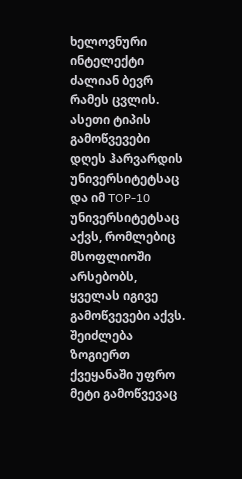ხელოვნური ინტელექტი ძალიან ბევრ რამეს ცვლის. ასეთი ტიპის გამოწვევები დღეს ჰარვარდის უნივერსიტეტსაც და იმ TOP-10 უნივერსიტეტსაც აქვს, რომლებიც მსოფლიოში არსებობს, ყველას იგივე გამოწვევები აქვს. შეიძლება ზოგიერთ ქვეყანაში უფრო მეტი გამოწვევაც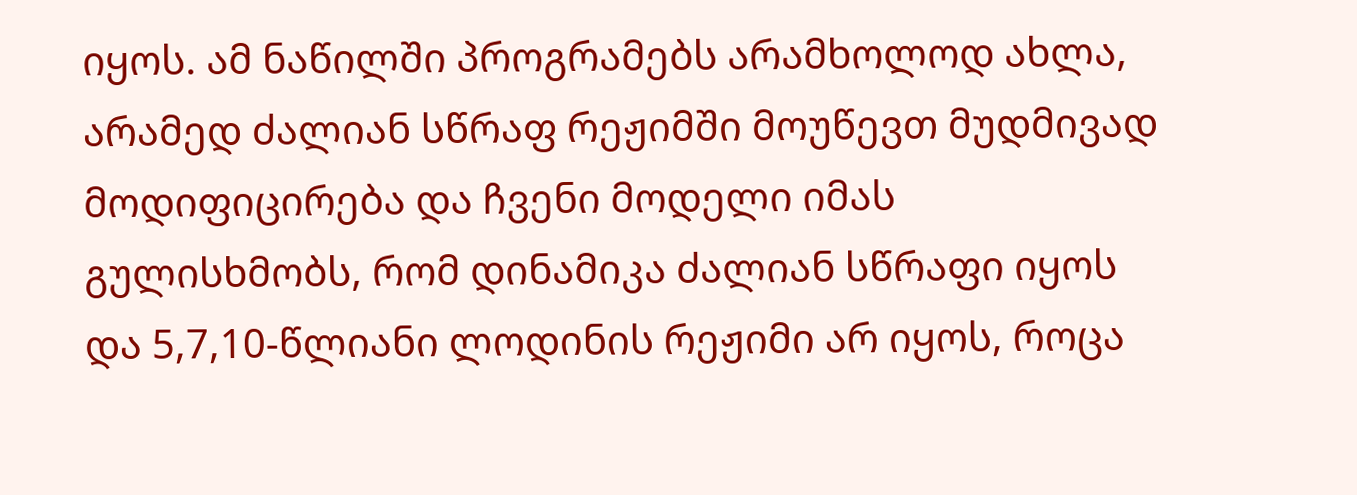იყოს. ამ ნაწილში პროგრამებს არამხოლოდ ახლა, არამედ ძალიან სწრაფ რეჟიმში მოუწევთ მუდმივად მოდიფიცირება და ჩვენი მოდელი იმას გულისხმობს, რომ დინამიკა ძალიან სწრაფი იყოს და 5,7,10-წლიანი ლოდინის რეჟიმი არ იყოს, როცა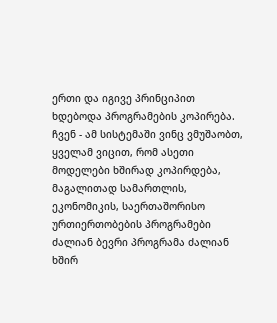ერთი და იგივე პრინციპით ხდებოდა პროგრამების კოპირება. ჩვენ - ამ სისტემაში ვინც ვმუშაობთ, ყველამ ვიცით, რომ ასეთი მოდელები ხშირად კოპირდება, მაგალითად სამართლის, ეკონომიკის, საერთაშორისო ურთიერთობების პროგრამები ძალიან ბევრი პროგრამა ძალიან ხშირ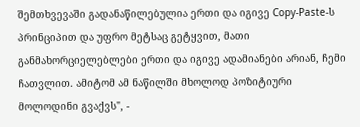შემთხვევაში გადანაწილებულია ერთი და იგივე Copy-Paste-ს პრინციპით და უფრო მეტსაც გეტყვით, მათი განმახორციელებლები ერთი და იგივე ადამიანები არიან, ჩემი ჩათვლით. ამიტომ ამ ნაწილში მხოლოდ პოზიტიური მოლოდინი გვაქვს", -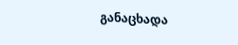განაცხადა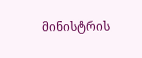მინისტრის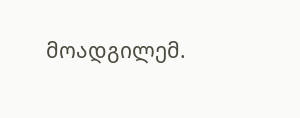მოადგილემ.